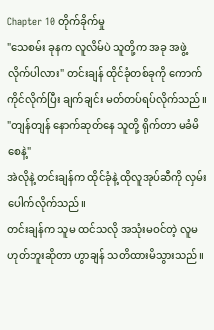Chapter 10 တိုက်ခိုက်မှု
"သေစမ်း ခုနက လူလိမ်ပဲ သူတို့က အခု အဖွဲ့လိုက်ပါလား" တင်းချန် ထိုင်ခုံတစ်ခုကို ကောက်ကိုင်လိုက်ပြီး ချက်ချင်း မတ်တပ်ရပ်လိုက်သည်။
"တျန်တျန် နောက်ဆုတ်နေ သူတို့ ရိုက်တာ မခံမိစေနဲ့"
အဲလိုနဲ့ တင်းချန်က ထိုင်ခုံနဲ့ ထိုလူအုပ်ဆီကို လှမ်းပေါက်လိုက်သည်။
တင်းချန်က သူမ ထင်သလို အသုံးမဝင်တဲ့ လူမဟုတ်ဘူးဆိုတာ ဟွာချန် သတိထားမိသွားသည်။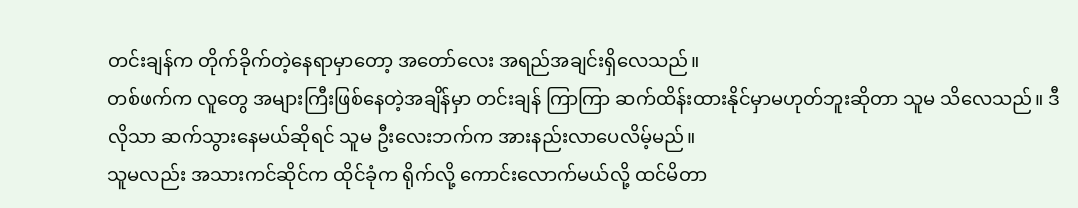တင်းချန်က တိုက်ခိုက်တဲ့နေရာမှာတော့ အတော်လေး အရည်အချင်းရှိလေသည်။
တစ်ဖက်က လူတွေ အများကြီးဖြစ်နေတဲ့အချိန်မှာ တင်းချန် ကြာကြာ ဆက်ထိန်းထားနိုင်မှာမဟုတ်ဘူးဆိုတာ သူမ သိလေသည်။ ဒီလိုသာ ဆက်သွားနေမယ်ဆိုရင် သူမ ဦးလေးဘက်က အားနည်းလာပေလိမ့်မည်။
သူမလည်း အသားကင်ဆိုင်က ထိုင်ခုံက ရိုက်လို့ ကောင်းလောက်မယ်လို့ ထင်မိတာ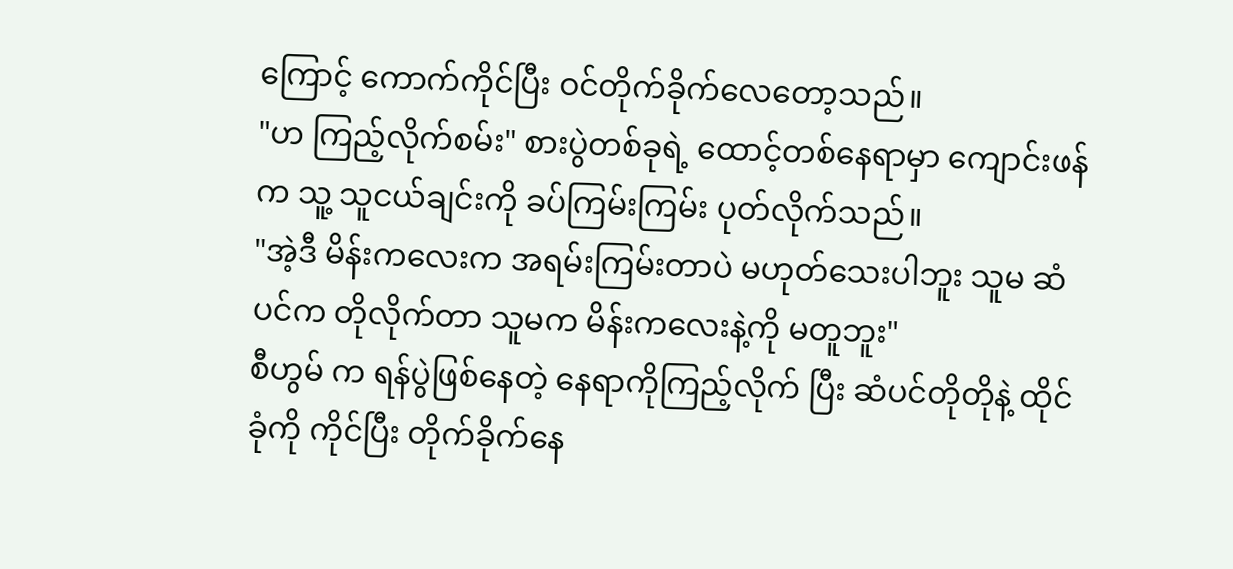ကြောင့် ကောက်ကိုင်ပြီး ဝင်တိုက်ခိုက်လေတော့သည်။
"ဟ ကြည့်လိုက်စမ်း" စားပွဲတစ်ခုရဲ့ ထောင့်တစ်နေရာမှာ ကျောင်းဖန်က သူ့ သူငယ်ချင်းကို ခပ်ကြမ်းကြမ်း ပုတ်လိုက်သည်။
"အဲ့ဒီ မိန်းကလေးက အရမ်းကြမ်းတာပဲ မဟုတ်သေးပါဘူး သူမ ဆံပင်က တိုလိုက်တာ သူမက မိန်းကလေးနဲ့ကို မတူဘူး"
စီဟွမ် က ရန်ပွဲဖြစ်နေတဲ့ နေရာကိုကြည့်လိုက် ပြီး ဆံပင်တိုတိုနဲ့ ထိုင်ခုံကို ကိုင်ပြီး တိုက်ခိုက်နေ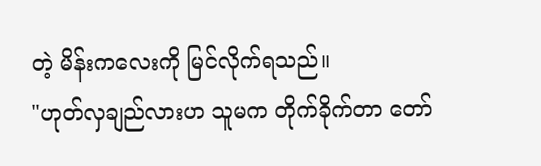တဲ့ မိန်းကလေးကို မြင်လိုက်ရသည်။
"ဟုတ်လှချည်လားဟ သူမက တိုက်ခိုက်တာ တော်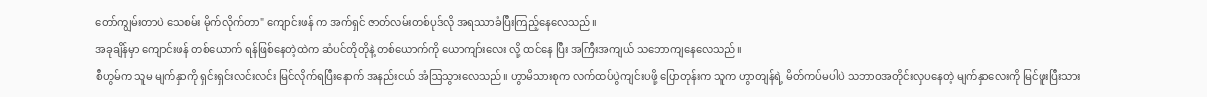တော်ကျွမ်းတာပဲ သေစမ်း မိုက်လိုက်တာ" ကျောင်းဖန် က အက်ရှင် ဇာတ်လမ်းတစ်ပုဒ်လို အရဿာခံပြီးကြည့်နေလေသည်။
အခုချိန်မှာ ကျောင်းဖန် တစ်ယောက် ရန်ဖြစ်နေတဲ့ထဲက ဆံပင်တိုတိုနဲ့ တစ်ယောက်ကို ယောကျာ်းလေး လို့ ထင်နေ ပြီး အကြီးအကျယ် သဘောကျနေလေသည်။
စီဟွမ်က သူမ မျက်နှာကို ရှင်းရှင်းလင်းလင်း မြင်လိုက်ရပြီးနောက် အနည်းငယ် အံဩသွားလေသည်။ ဟွာမိသားစုက လက်ထပ်ပွဲကျင်းပဖို့ ပြောတုန်းက သူက ဟွာတျန်ရဲ့ မိတ်ကပ်မပါပဲ သဘာဝအတိုင်းလှပနေတဲ့ မျက်နှာလေးကို မြင်ဖူးပြီးသား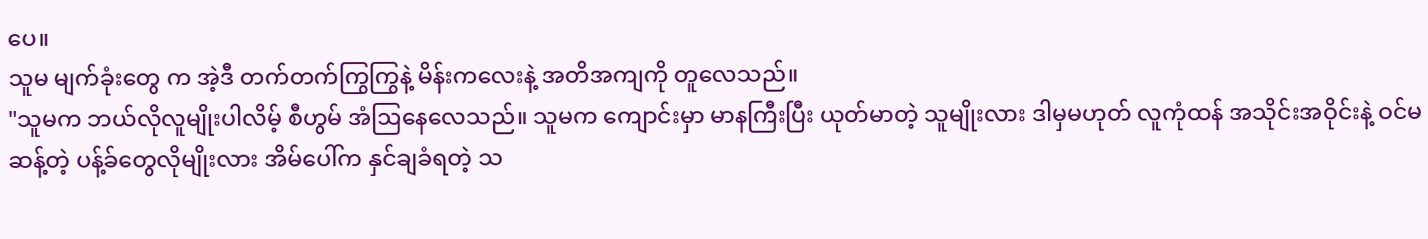ပေ။
သူမ မျက်ခုံးတွေ က အဲ့ဒီ တက်တက်ကြွကြွနဲ့ မိန်းကလေးနဲ့ အတိအကျကို တူလေသည်။
"သူမက ဘယ်လိုလူမျိုးပါလိမ့် စီဟွမ် အံဩနေလေသည်။ သူမက ကျောင်းမှာ မာနကြီးပြီး ယုတ်မာတဲ့ သူမျိုးလား ဒါမှမဟုတ် လူကုံထန် အသိုင်းအဝိုင်းနဲ့ ဝင်မဆန့်တဲ့ ပန့်ခ်တွေလိုမျိုးလား အိမ်ပေါ်က နှင်ချခံရတဲ့ သ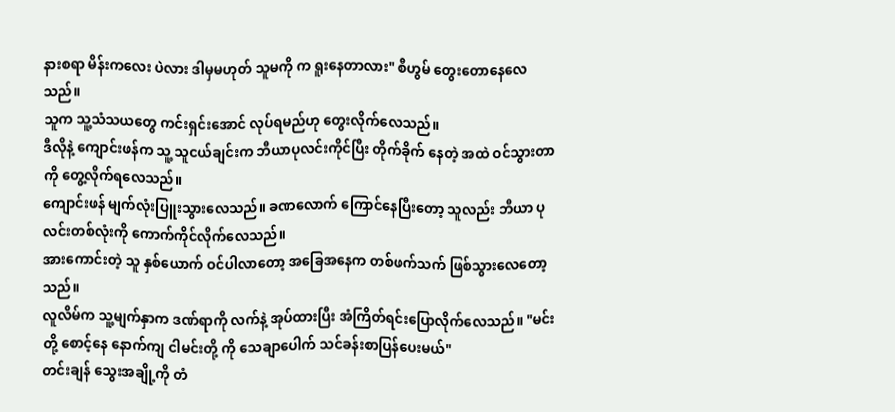နားစရာ မိန်းကလေး ပဲလား ဒါမှမဟုတ် သူမကို က ရူးနေတာလား" စီဟွမ် တွေးတောနေလေသည်။
သူက သူ့သံသယတွေ ကင်းရှင်းအောင် လုပ်ရမည်ဟု တွေးလိုက်လေသည်။
ဒီလိုနဲ့ ကျောင်းဖန်က သူ့ သူငယ်ချင်းက ဘီယာပုလင်းကိုင်ပြီး တိုက်ခိုက် နေတဲ့ အထဲ ဝင်သွားတာကို တွေ့လိုက်ရလေသည်။
ကျောင်းဖန် မျက်လုံးပြူးသွားလေသည်။ ခဏလောက် ကြောင်နေပြီးတော့ သူလည်း ဘီယာ ပုလင်းတစ်လုံးကို ကောက်ကိုင်လိုက်လေသည်။
အားကောင်းတဲ့ သူ နှစ်ယောက် ဝင်ပါလာတော့ အခြေအနေက တစ်ဖက်သက် ဖြစ်သွားလေတော့သည်။
လူလိမ်က သူ့မျက်နှာက ဒဏ်ရာကို လက်နဲ့ အုပ်ထားပြီး အံကြိတ်ရင်းပြောလိုက်လေသည်။ "မင်းတို့ စောင့်နေ နောက်ကျ ငါမင်းတို့ ကို သေချာပေါက် သင်ခန်းစာပြန်ပေးမယ်"
တင်းချန် သွေးအချို့ကို တံ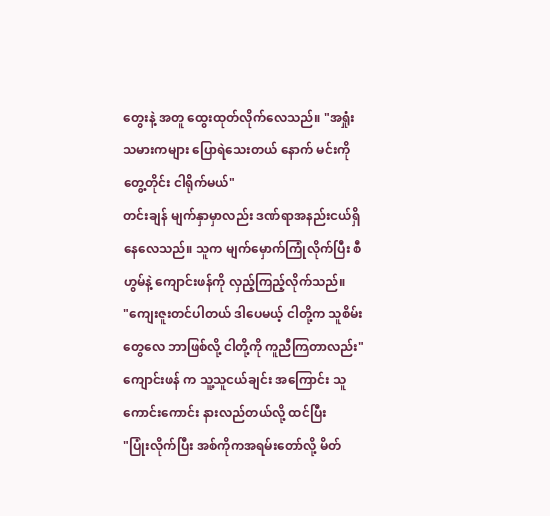တွေးနဲ့ အတူ ထွေးထုတ်လိုက်လေသည်။ "အရှုံးသမားကများ ပြောရဲသေးတယ် နောက် မင်းကို တွေ့တိုင်း ငါရိုက်မယ်"
တင်းချန် မျက်နှာမှာလည်း ဒဏ်ရာအနည်းငယ်ရှိနေလေသည်။ သူက မျက်မှောက်ကြုံလိုက်ပြီး စီဟွမ်နဲ့ ကျောင်းဖန်ကို လှည့်ကြည့်လိုက်သည်။
"ကျေးဇူးတင်ပါတယ် ဒါပေမယ့် ငါတို့က သူစိမ်းတွေလေ ဘာဖြစ်လို့ ငါတို့ကို ကူညီကြတာလည်း"
ကျောင်းဖန် က သူ့သူငယ်ချင်း အကြောင်း သူ ကောင်းကောင်း နားလည်တယ်လို့ ထင်ပြီး
"ပြုံးလိုက်ပြီး အစ်ကိုကအရမ်းတော်လို့ မိတ်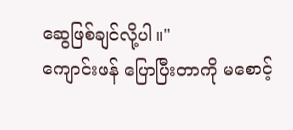ဆွေဖြစ်ချင်လို့ပါ။"
ကျောင်းဖန် ပြောပြီးတာကို မစောင့်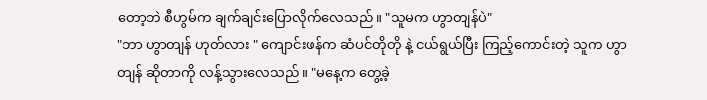တော့ဘဲ စီဟွမ်က ချက်ချင်းပြောလိုက်လေသည်။ "သူမက ဟွာတျန်ပဲ"
"ဘာ ဟွာတျန် ဟုတ်လား " ကျောင်းဖန်က ဆံပင်တိုတို နဲ့ ငယ်ရွယ်ပြီး ကြည့်ကောင်းတဲ့ သူက ဟွာတျန် ဆိုတာကို လန့်သွားလေသည်။ "မနေ့က တွေ့ခဲ့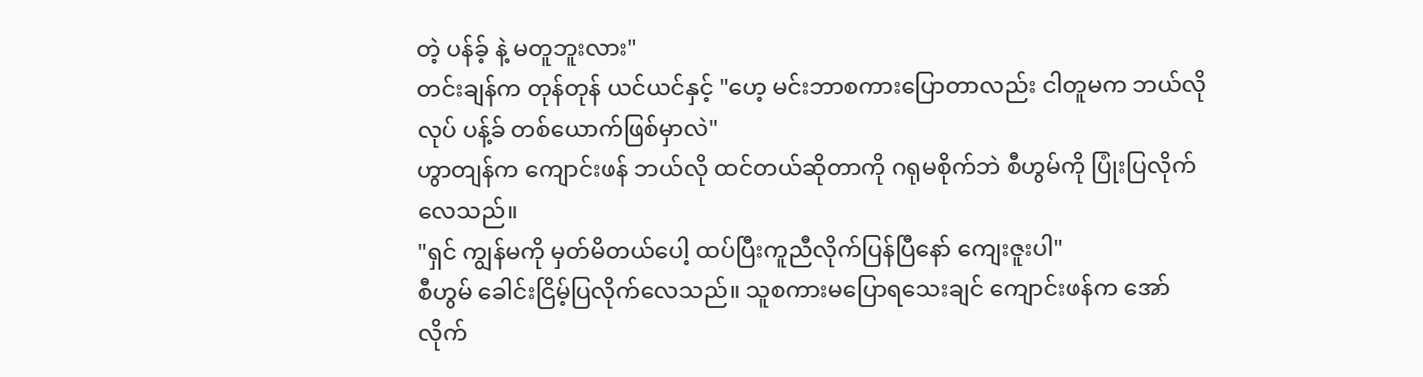တဲ့ ပန်ခ့် နဲ့ မတူဘူးလား"
တင်းချန်က တုန်တုန် ယင်ယင်နှင့် "ဟေ့ မင်းဘာစကားပြောတာလည်း ငါတူမက ဘယ်လိုလုပ် ပန့်ခ် တစ်ယောက်ဖြစ်မှာလဲ"
ဟွာတျန်က ကျောင်းဖန် ဘယ်လို ထင်တယ်ဆိုတာကို ဂရုမစိုက်ဘဲ စီဟွမ်ကို ပြုံးပြလိုက်လေသည်။
"ရှင် ကျွန်မကို မှတ်မိတယ်ပေါ့ ထပ်ပြီးကူညီလိုက်ပြန်ပြီနော် ကျေးဇူးပါ"
စီဟွမ် ခေါင်းငြိမ့်ပြလိုက်လေသည်။ သူစကားမပြောရသေးချင် ကျောင်းဖန်က အော်လိုက်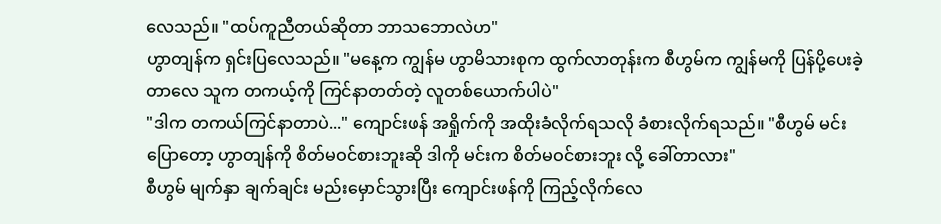လေသည်။ "ထပ်ကူညီတယ်ဆိုတာ ဘာသဘောလဲဟ"
ဟွာတျန်က ရှင်းပြလေသည်။ "မနေ့က ကျွန်မ ဟွာမိသားစုက ထွက်လာတုန်းက စီဟွမ်က ကျွန်မကို ပြန်ပို့ပေးခဲ့တာလေ သူက တကယ့်ကို ကြင်နာတတ်တဲ့ လူတစ်ယောက်ပါပဲ"
"ဒါက တကယ်ကြင်နာတာပဲ..." ကျောင်းဖန် အရှိုက်ကို အထိုးခံလိုက်ရသလို ခံစားလိုက်ရသည်။ "စီဟွမ် မင်းပြောတော့ ဟွာတျန်ကို စိတ်မဝင်စားဘူးဆို ဒါကို မင်းက စိတ်မဝင်စားဘူး လို့ ခေါ်တာလား"
စီဟွမ် မျက်နှာ ချက်ချင်း မည်းမှောင်သွားပြီး ကျောင်းဖန်ကို ကြည့်လိုက်လေ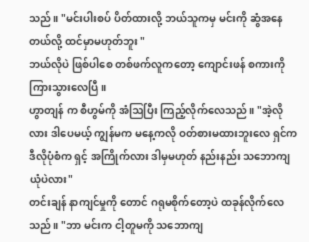သည်။ "မင်းပါးစပ် ပိတ်ထားလို့ ဘယ်သူကမှ မင်းကို ဆွံအနေတယ်လို့ ထင်မှာမဟုတ်ဘူး "
ဘယ်လိုပဲ ဖြစ်ပါစေ တစ်ဖက်လူကတော့ ကျောင်းဖန် စကားကို ကြားသွားလေပြီ။
ဟွာတျန် က စီဟွမ်ကို အံဩပြီး ကြည့်လိုက်လေသည်။ "အဲ့လိုလား ဒါပေမယ့် ကျွန်မက မနေ့ကလို ဝတ်စားမထားဘူးလေ ရှင်က ဒီလိုပုံစံက ရှင့် အကြိုက်လား ဒါမှမဟုတ် နည်းနည်း သဘောကျယုံပဲလား"
တင်းချန် နာကျင်မှုကို တောင် ဂရုမစိုက်တော့ပဲ ထခုန်လိုက်လေသည်။ "ဘာ မင်းက ငါ့တူမကို သဘောကျ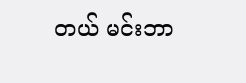တယ် မင်းဘာ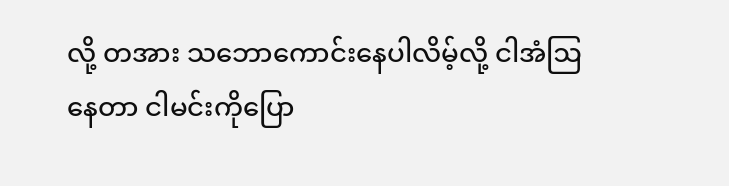လို့ တအား သဘောကောင်းနေပါလိမ့်လို့ ငါအံဩနေတာ ငါမင်းကိုပြော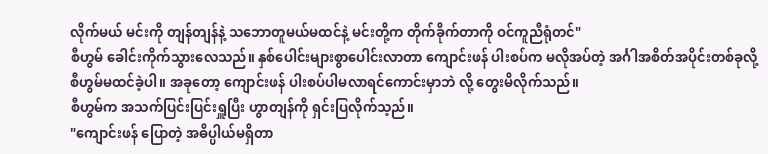လိုက်မယ် မင်းကို တျန်တျန်နဲ့ သဘောတူမယ်မထင်နဲ့ မင်းတို့က တိုက်ခိုက်တာကို ဝင်ကူညီရုံတင်"
စီဟွမ် ခေါင်းကိုက်သွားလေသည်။ နှစ်ပေါင်းများစွာပေါင်းလာတာ ကျောင်းဖန် ပါးစပ်က မလိုအပ်တဲ့ အင်္ဂါအစိတ်အပိုင်းတစ်ခုလို့ စီဟွမ်မထင်ခဲ့ပါ။ အခုတော့ ကျောင်းဖန် ပါးစပ်ပါမလာရင်ကောင်းမှာဘဲ လို့ တွေးမိလိုက်သည်။
စီဟွမ်က အသက်ပြင်းပြင်းရှူပြီး ဟွာတျန်ကို ရှင်းပြလိုက်သ့ည်။
"ကျောင်းဖန် ပြောတဲ့ အဓိပ္ပါယ်မရှိတာ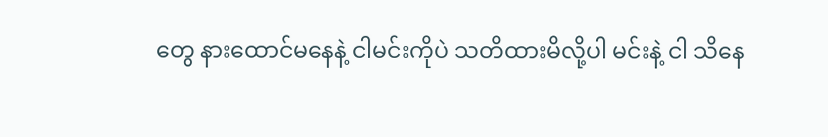တွေ နားထောင်မနေနဲ့ ငါမင်းကိုပဲ သတိထားမိလို့ပါ မင်းနဲ့ ငါ သိနေ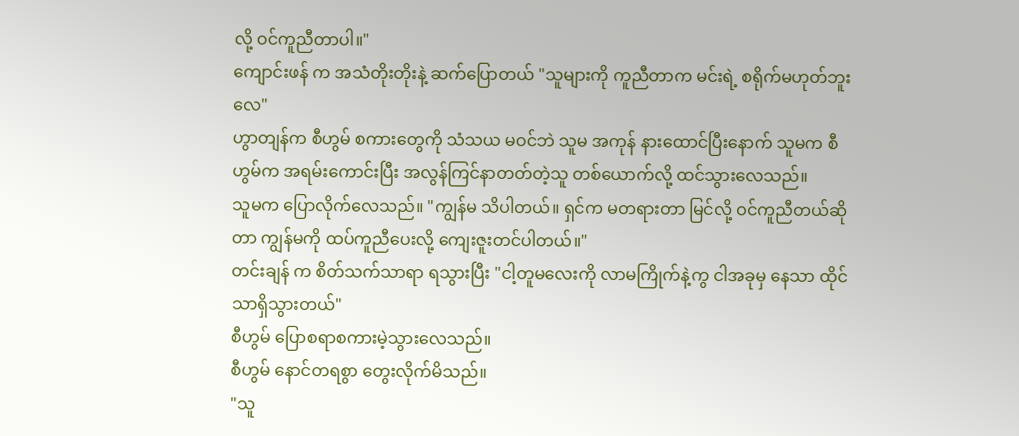လို့ ဝင်ကူညီတာပါ။"
ကျောင်းဖန် က အသံတိုးတိုးနဲ့ ဆက်ပြောတယ် "သူများကို ကူညီတာက မင်းရဲ့ စရိုက်မဟုတ်ဘူးလေ"
ဟွာတျန်က စီဟွမ် စကားတွေကို သံသယ မဝင်ဘဲ သူမ အကုန် နားထောင်ပြီးနောက် သူမက စီဟွမ်က အရမ်းကောင်းပြီး အလွန်ကြင်နာတတ်တဲ့သူ တစ်ယောက်လို့ ထင်သွားလေသည်။
သူမက ပြောလိုက်လေသည်။ "ကျွန်မ သိပါတယ်။ ရှင်က မတရားတာ မြင်လို့ ဝင်ကူညီတယ်ဆိုတာ ကျွန်မကို ထပ်ကူညီပေးလို့ ကျေးဇူးတင်ပါတယ်။"
တင်းချန် က စိတ်သက်သာရာ ရသွားပြီး "ငါ့တူမလေးကို လာမကြိုက်နဲ့ကွ ငါအခုမှ နေသာ ထိုင်သာရှိသွားတယ်"
စီဟွမ် ပြောစရာစကားမဲ့သွားလေသည်။
စီဟွမ် နောင်တရစွာ တွေးလိုက်မိသည်။
"သူ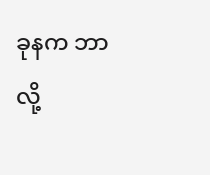ခုနက ဘာလို့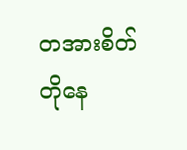တအားစိတ်တိုနေ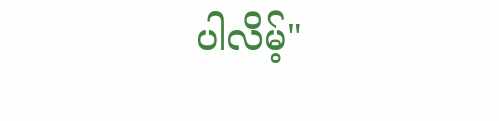ပါလိမ့်"